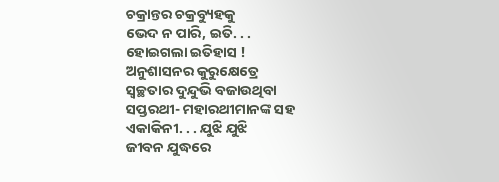ଚକ୍ରାନ୍ତର ଚକ୍ରବ୍ୟୁହକୁ
ଭେଦ ନ ପାରି, ଇତି. . .
ହୋଇଗଲା ଇତିହାସ !
ଅନୁଶାସନର କୁରୁକ୍ଷେତ୍ରେ
ସ୍ୱଚ୍ଛତାର ଦୁନ୍ଦୁଭି ବଜାଉଥିବା
ସପ୍ତରଥୀ- ମହାରଥୀମାନଙ୍କ ସହ
ଏକାକିନୀ. . . ଯୁଝି ଯୁଝି
ଜୀବନ ଯୁଦ୍ଧରେ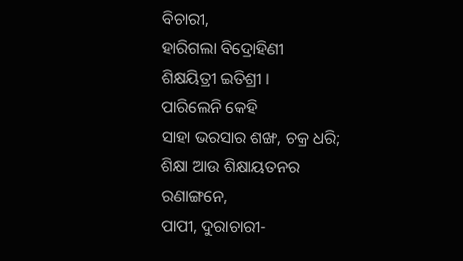ବିଚାରୀ,
ହାରିଗଲା ବିଦ୍ରୋହିଣୀ
ଶିକ୍ଷୟିତ୍ରୀ ଇତିଶ୍ରୀ ।
ପାରିଲେନି କେହି
ସାହା ଭରସାର ଶଙ୍ଖ, ଚକ୍ର ଧରି;
ଶିକ୍ଷା ଆଉ ଶିକ୍ଷାୟତନର
ରଣାଙ୍ଗନେ,
ପାପୀ, ଦୁରାଚାରୀ-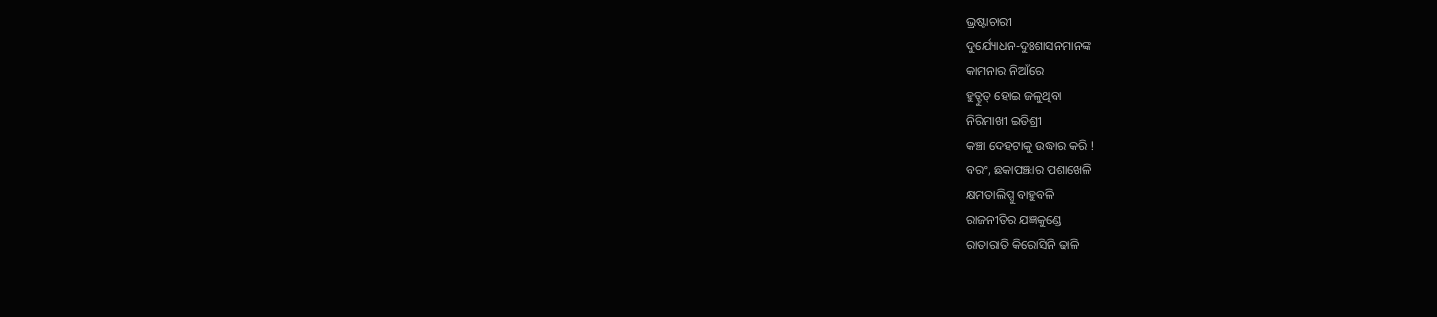ଭ୍ରଷ୍ଟାଚାରୀ
ଦୁର୍ଯ୍ୟୋଧନ-ଦୁଃଶାସନମାନଙ୍କ
କାମନାର ନିଆଁରେ
ହୁତ୍ହୁତ୍ ହୋଇ ଜଳୁଥିବା
ନିରିମାଖୀ ଇତିଶ୍ରୀ
କଞ୍ଚା ଦେହଟାକୁ ଉଦ୍ଧାର କରି !
ବରଂ, ଛକାପଞ୍ଝାର ପଶାଖେଳି
କ୍ଷମତାଲିପ୍ସୁ ବାହୁବଳି
ରାଜନୀତିର ଯଜ୍ଞକୁଣ୍ଡେ
ରାତାରାତି କିରୋସିନି ଢାଳି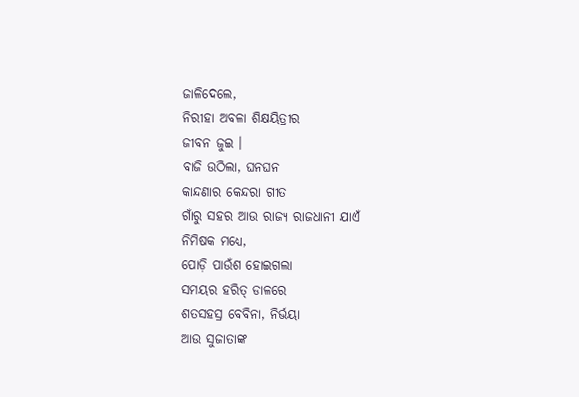ଜାଳିଦେଲେ,
ନିରୀହା ଅବଳା ଶିକ୍ଷୟିତ୍ରୀର
ଜୀବନ ଜୁଇ ।
ବାଜି ଉଠିଲା, ଘନଘନ
କାନ୍ଦଣାର କେନ୍ଦରା ଗୀତ
ଗାଁରୁ ସହର ଆଉ ରାଜ୍ୟ ରାଜଧାନୀ ଯାଏଁ
ନିମିଷକ ମଧ୍ୟେ,
ପୋଡ଼ି ପାଉଁଶ ହୋଇଗଲା
ସମୟର ହରିତ୍ ଡାଳରେ
ଶତସହସ୍ର ବେବିନା, ନିର୍ଭୟା
ଆଉ ସୁଜାତାଙ୍କ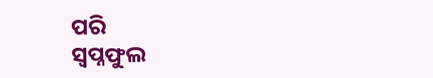ପରି
ସ୍ୱପ୍ନଫୁଲ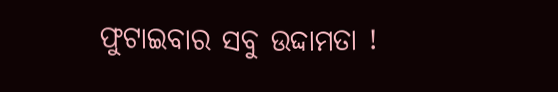ଫୁଟାଇବାର ସବୁ ଉଦ୍ଦାମତା !